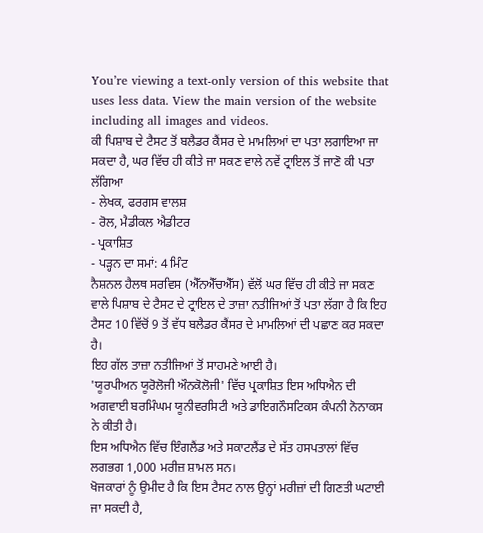You’re viewing a text-only version of this website that uses less data. View the main version of the website including all images and videos.
ਕੀ ਪਿਸ਼ਾਬ ਦੇ ਟੈਸਟ ਤੋਂ ਬਲੈਡਰ ਕੈਂਸਰ ਦੇ ਮਾਮਲਿਆਂ ਦਾ ਪਤਾ ਲਗਾਇਆ ਜਾ ਸਕਦਾ ਹੈ, ਘਰ ਵਿੱਚ ਹੀ ਕੀਤੇ ਜਾ ਸਕਣ ਵਾਲੇ ਨਵੇਂ ਟ੍ਰਾਇਲ ਤੋਂ ਜਾਣੋ ਕੀ ਪਤਾ ਲੱਗਿਆ
- ਲੇਖਕ, ਫਰਗਸ ਵਾਲਸ਼
- ਰੋਲ, ਮੈਡੀਕਲ ਐਡੀਟਰ
- ਪ੍ਰਕਾਸ਼ਿਤ
- ਪੜ੍ਹਨ ਦਾ ਸਮਾਂ: 4 ਮਿੰਟ
ਨੈਸ਼ਨਲ ਹੈਲਥ ਸਰਵਿਸ (ਐੱਨਐੱਚਐੱਸ) ਵੱਲੋਂ ਘਰ ਵਿੱਚ ਹੀ ਕੀਤੇ ਜਾ ਸਕਣ ਵਾਲੇ ਪਿਸ਼ਾਬ ਦੇ ਟੈਸਟ ਦੇ ਟ੍ਰਾਇਲ ਦੇ ਤਾਜ਼ਾ ਨਤੀਜਿਆਂ ਤੋਂ ਪਤਾ ਲੱਗਾ ਹੈ ਕਿ ਇਹ ਟੈਸਟ 10 ਵਿੱਚੋਂ 9 ਤੋਂ ਵੱਧ ਬਲੈਡਰ ਕੈਂਸਰ ਦੇ ਮਾਮਲਿਆਂ ਦੀ ਪਛਾਣ ਕਰ ਸਕਦਾ ਹੈ।
ਇਹ ਗੱਲ ਤਾਜ਼ਾ ਨਤੀਜਿਆਂ ਤੋਂ ਸਾਹਮਣੇ ਆਈ ਹੈ।
'ਯੂਰਪੀਅਨ ਯੂਰੋਲੋਜੀ ਔਨਕੋਲੋਜੀ' ਵਿੱਚ ਪ੍ਰਕਾਸ਼ਿਤ ਇਸ ਅਧਿਐਨ ਦੀ ਅਗਵਾਈ ਬਰਮਿੰਘਮ ਯੂਨੀਵਰਸਿਟੀ ਅਤੇ ਡਾਇਗਨੌਸਟਿਕਸ ਕੰਪਨੀ ਨੋਨਾਕਸ ਨੇ ਕੀਤੀ ਹੈ।
ਇਸ ਅਧਿਐਨ ਵਿੱਚ ਇੰਗਲੈਂਡ ਅਤੇ ਸਕਾਟਲੈਂਡ ਦੇ ਸੱਤ ਹਸਪਤਾਲਾਂ ਵਿੱਚ ਲਗਭਗ 1,000 ਮਰੀਜ਼ ਸ਼ਾਮਲ ਸਨ।
ਖੋਜਕਾਰਾਂ ਨੂੰ ਉਮੀਦ ਹੈ ਕਿ ਇਸ ਟੈਸਟ ਨਾਲ ਉਨ੍ਹਾਂ ਮਰੀਜ਼ਾਂ ਦੀ ਗਿਣਤੀ ਘਟਾਈ ਜਾ ਸਕਦੀ ਹੈ,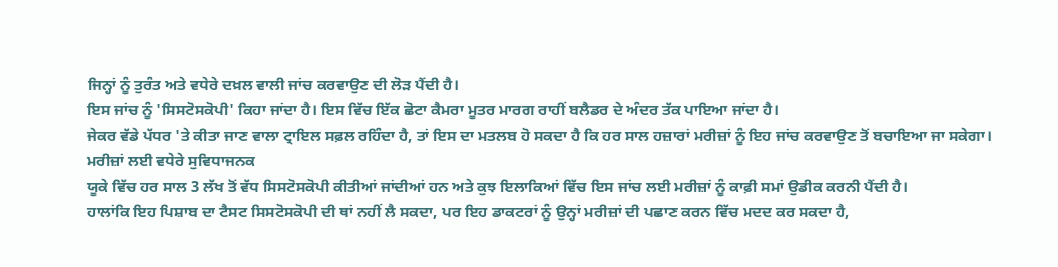ਜਿਨ੍ਹਾਂ ਨੂੰ ਤੁਰੰਤ ਅਤੇ ਵਧੇਰੇ ਦਖ਼ਲ ਵਾਲੀ ਜਾਂਚ ਕਰਵਾਉਣ ਦੀ ਲੋੜ ਪੈਂਦੀ ਹੈ।
ਇਸ ਜਾਂਚ ਨੂੰ 'ਸਿਸਟੋਸਕੋਪੀ' ਕਿਹਾ ਜਾਂਦਾ ਹੈ। ਇਸ ਵਿੱਚ ਇੱਕ ਛੋਟਾ ਕੈਮਰਾ ਮੂਤਰ ਮਾਰਗ ਰਾਹੀਂ ਬਲੈਡਰ ਦੇ ਅੰਦਰ ਤੱਕ ਪਾਇਆ ਜਾਂਦਾ ਹੈ।
ਜੇਕਰ ਵੱਡੇ ਪੱਧਰ 'ਤੇ ਕੀਤਾ ਜਾਣ ਵਾਲਾ ਟ੍ਰਾਇਲ ਸਫ਼ਲ ਰਹਿੰਦਾ ਹੈ, ਤਾਂ ਇਸ ਦਾ ਮਤਲਬ ਹੋ ਸਕਦਾ ਹੈ ਕਿ ਹਰ ਸਾਲ ਹਜ਼ਾਰਾਂ ਮਰੀਜ਼ਾਂ ਨੂੰ ਇਹ ਜਾਂਚ ਕਰਵਾਉਣ ਤੋਂ ਬਚਾਇਆ ਜਾ ਸਕੇਗਾ।
ਮਰੀਜ਼ਾਂ ਲਈ ਵਧੇਰੇ ਸੁਵਿਧਾਜਨਕ
ਯੂਕੇ ਵਿੱਚ ਹਰ ਸਾਲ 3 ਲੱਖ ਤੋਂ ਵੱਧ ਸਿਸਟੋਸਕੋਪੀ ਕੀਤੀਆਂ ਜਾਂਦੀਆਂ ਹਨ ਅਤੇ ਕੁਝ ਇਲਾਕਿਆਂ ਵਿੱਚ ਇਸ ਜਾਂਚ ਲਈ ਮਰੀਜ਼ਾਂ ਨੂੰ ਕਾਫ਼ੀ ਸਮਾਂ ਉਡੀਕ ਕਰਨੀ ਪੈਂਦੀ ਹੈ।
ਹਾਲਾਂਕਿ ਇਹ ਪਿਸ਼ਾਬ ਦਾ ਟੈਸਟ ਸਿਸਟੋਸਕੋਪੀ ਦੀ ਥਾਂ ਨਹੀਂ ਲੈ ਸਕਦਾ, ਪਰ ਇਹ ਡਾਕਟਰਾਂ ਨੂੰ ਉਨ੍ਹਾਂ ਮਰੀਜ਼ਾਂ ਦੀ ਪਛਾਣ ਕਰਨ ਵਿੱਚ ਮਦਦ ਕਰ ਸਕਦਾ ਹੈ,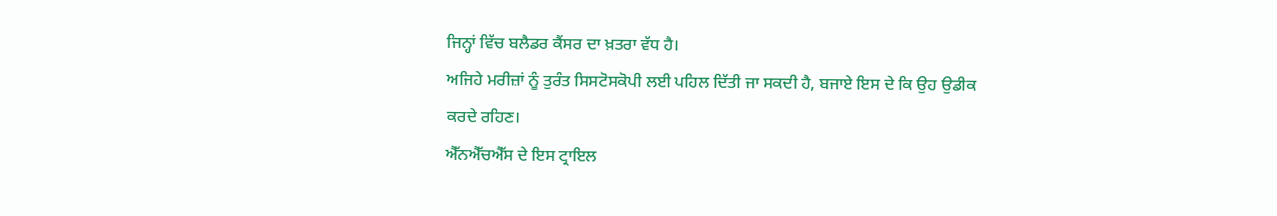ਜਿਨ੍ਹਾਂ ਵਿੱਚ ਬਲੈਡਰ ਕੈਂਸਰ ਦਾ ਖ਼ਤਰਾ ਵੱਧ ਹੈ।
ਅਜਿਹੇ ਮਰੀਜ਼ਾਂ ਨੂੰ ਤੁਰੰਤ ਸਿਸਟੋਸਕੋਪੀ ਲਈ ਪਹਿਲ ਦਿੱਤੀ ਜਾ ਸਕਦੀ ਹੈ, ਬਜਾਏ ਇਸ ਦੇ ਕਿ ਉਹ ਉਡੀਕ ਕਰਦੇ ਰਹਿਣ।
ਐੱਨਐੱਚਐੱਸ ਦੇ ਇਸ ਟ੍ਰਾਇਲ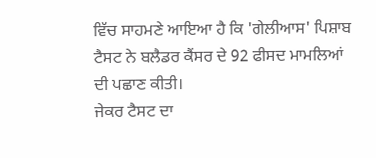ਵਿੱਚ ਸਾਹਮਣੇ ਆਇਆ ਹੈ ਕਿ 'ਗੇਲੀਆਸ' ਪਿਸ਼ਾਬ ਟੈਸਟ ਨੇ ਬਲੈਡਰ ਕੈਂਸਰ ਦੇ 92 ਫੀਸਦ ਮਾਮਲਿਆਂ ਦੀ ਪਛਾਣ ਕੀਤੀ।
ਜੇਕਰ ਟੈਸਟ ਦਾ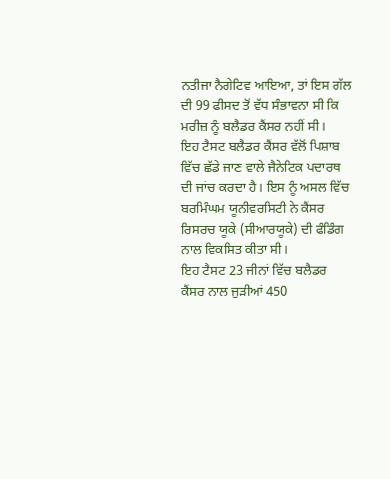ਨਤੀਜਾ ਨੈਗੇਟਿਵ ਆਇਆ, ਤਾਂ ਇਸ ਗੱਲ ਦੀ 99 ਫੀਸਦ ਤੋਂ ਵੱਧ ਸੰਭਾਵਨਾ ਸੀ ਕਿ ਮਰੀਜ਼ ਨੂੰ ਬਲੈਡਰ ਕੈਂਸਰ ਨਹੀਂ ਸੀ।
ਇਹ ਟੈਸਟ ਬਲੈਡਰ ਕੈਂਸਰ ਵੱਲੋਂ ਪਿਸ਼ਾਬ ਵਿੱਚ ਛੱਡੇ ਜਾਣ ਵਾਲੇ ਜੈਨੇਟਿਕ ਪਦਾਰਥ ਦੀ ਜਾਂਚ ਕਰਦਾ ਹੈ। ਇਸ ਨੂੰ ਅਸਲ ਵਿੱਚ ਬਰਮਿੰਘਮ ਯੂਨੀਵਰਸਿਟੀ ਨੇ ਕੈਂਸਰ ਰਿਸਰਚ ਯੂਕੇ (ਸੀਆਰਯੂਕੇ) ਦੀ ਫੰਡਿੰਗ ਨਾਲ ਵਿਕਸਿਤ ਕੀਤਾ ਸੀ।
ਇਹ ਟੈਸਟ 23 ਜੀਨਾਂ ਵਿੱਚ ਬਲੈਡਰ ਕੈਂਸਰ ਨਾਲ ਜੁੜੀਆਂ 450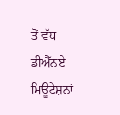ਤੋਂ ਵੱਧ ਡੀਐੱਨਏ ਮਿਊਟੇਸ਼ਨਾਂ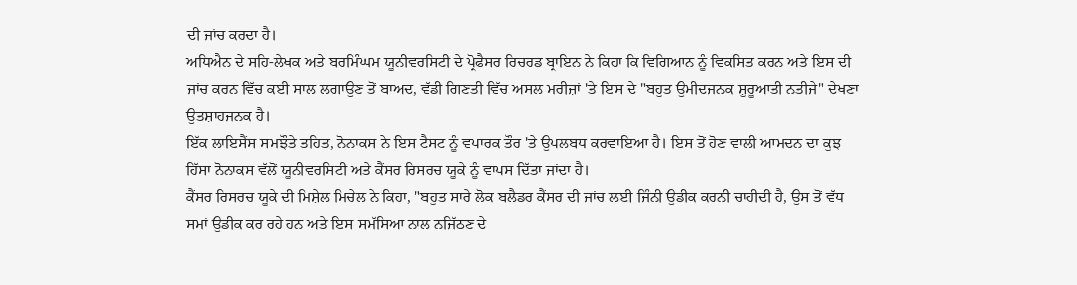ਦੀ ਜਾਂਚ ਕਰਦਾ ਹੈ।
ਅਧਿਐਨ ਦੇ ਸਹਿ-ਲੇਖਕ ਅਤੇ ਬਰਮਿੰਘਮ ਯੂਨੀਵਰਸਿਟੀ ਦੇ ਪ੍ਰੋਫੈਸਰ ਰਿਚਰਡ ਬ੍ਰਾਇਨ ਨੇ ਕਿਹਾ ਕਿ ਵਿਗਿਆਨ ਨੂੰ ਵਿਕਸਿਤ ਕਰਨ ਅਤੇ ਇਸ ਦੀ ਜਾਂਚ ਕਰਨ ਵਿੱਚ ਕਈ ਸਾਲ ਲਗਾਉਣ ਤੋਂ ਬਾਅਦ, ਵੱਡੀ ਗਿਣਤੀ ਵਿੱਚ ਅਸਲ ਮਰੀਜ਼ਾਂ 'ਤੇ ਇਸ ਦੇ "ਬਹੁਤ ਉਮੀਦਜਨਕ ਸ਼ੁਰੂਆਤੀ ਨਤੀਜੇ" ਦੇਖਣਾ ਉਤਸ਼ਾਹਜਨਕ ਹੈ।
ਇੱਕ ਲਾਇਸੈਂਸ ਸਮਝੌਤੇ ਤਹਿਤ, ਨੋਨਾਕਸ ਨੇ ਇਸ ਟੈਸਟ ਨੂੰ ਵਪਾਰਕ ਤੌਰ 'ਤੇ ਉਪਲਬਧ ਕਰਵਾਇਆ ਹੈ। ਇਸ ਤੋਂ ਹੋਣ ਵਾਲੀ ਆਮਦਨ ਦਾ ਕੁਝ ਹਿੱਸਾ ਨੋਨਾਕਸ ਵੱਲੋਂ ਯੂਨੀਵਰਸਿਟੀ ਅਤੇ ਕੈਂਸਰ ਰਿਸਰਚ ਯੂਕੇ ਨੂੰ ਵਾਪਸ ਦਿੱਤਾ ਜਾਂਦਾ ਹੈ।
ਕੈਂਸਰ ਰਿਸਰਚ ਯੂਕੇ ਦੀ ਮਿਸ਼ੇਲ ਮਿਚੇਲ ਨੇ ਕਿਹਾ, "ਬਹੁਤ ਸਾਰੇ ਲੋਕ ਬਲੈਡਰ ਕੈਂਸਰ ਦੀ ਜਾਂਚ ਲਈ ਜਿੰਨੀ ਉਡੀਕ ਕਰਨੀ ਚਾਹੀਦੀ ਹੈ, ਉਸ ਤੋਂ ਵੱਧ ਸਮਾਂ ਉਡੀਕ ਕਰ ਰਹੇ ਹਨ ਅਤੇ ਇਸ ਸਮੱਸਿਆ ਨਾਲ ਨਜਿੱਠਣ ਦੇ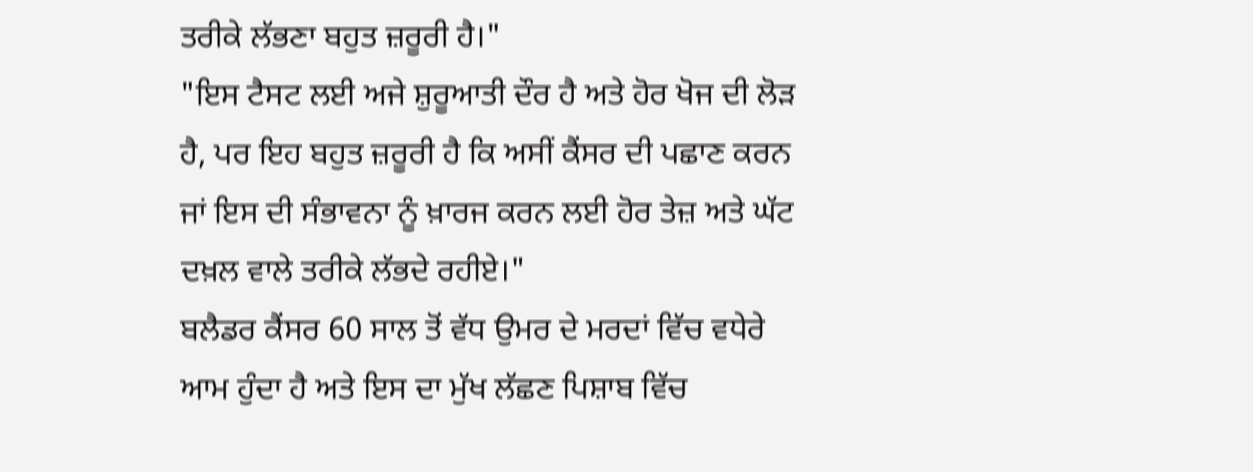ਤਰੀਕੇ ਲੱਭਣਾ ਬਹੁਤ ਜ਼ਰੂਰੀ ਹੈ।"
"ਇਸ ਟੈਸਟ ਲਈ ਅਜੇ ਸ਼ੁਰੂਆਤੀ ਦੌਰ ਹੈ ਅਤੇ ਹੋਰ ਖੋਜ ਦੀ ਲੋੜ ਹੈ, ਪਰ ਇਹ ਬਹੁਤ ਜ਼ਰੂਰੀ ਹੈ ਕਿ ਅਸੀਂ ਕੈਂਸਰ ਦੀ ਪਛਾਣ ਕਰਨ ਜਾਂ ਇਸ ਦੀ ਸੰਭਾਵਨਾ ਨੂੰ ਖ਼ਾਰਜ ਕਰਨ ਲਈ ਹੋਰ ਤੇਜ਼ ਅਤੇ ਘੱਟ ਦਖ਼ਲ ਵਾਲੇ ਤਰੀਕੇ ਲੱਭਦੇ ਰਹੀਏ।"
ਬਲੈਡਰ ਕੈਂਸਰ 60 ਸਾਲ ਤੋਂ ਵੱਧ ਉਮਰ ਦੇ ਮਰਦਾਂ ਵਿੱਚ ਵਧੇਰੇ ਆਮ ਹੁੰਦਾ ਹੈ ਅਤੇ ਇਸ ਦਾ ਮੁੱਖ ਲੱਛਣ ਪਿਸ਼ਾਬ ਵਿੱਚ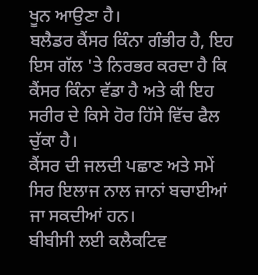ਖੂਨ ਆਉਣਾ ਹੈ।
ਬਲੈਡਰ ਕੈਂਸਰ ਕਿੰਨਾ ਗੰਭੀਰ ਹੈ, ਇਹ ਇਸ ਗੱਲ 'ਤੇ ਨਿਰਭਰ ਕਰਦਾ ਹੈ ਕਿ ਕੈਂਸਰ ਕਿੰਨਾ ਵੱਡਾ ਹੈ ਅਤੇ ਕੀ ਇਹ ਸਰੀਰ ਦੇ ਕਿਸੇ ਹੋਰ ਹਿੱਸੇ ਵਿੱਚ ਫੈਲ ਚੁੱਕਾ ਹੈ।
ਕੈਂਸਰ ਦੀ ਜਲਦੀ ਪਛਾਣ ਅਤੇ ਸਮੇਂ ਸਿਰ ਇਲਾਜ ਨਾਲ ਜਾਨਾਂ ਬਚਾਈਆਂ ਜਾ ਸਕਦੀਆਂ ਹਨ।
ਬੀਬੀਸੀ ਲਈ ਕਲੈਕਟਿਵ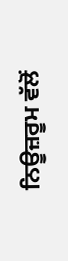ਨਿਊਜ਼ਰੂਮ ਵੱਲੋਂ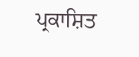ਪ੍ਰਕਾਸ਼ਿਤ